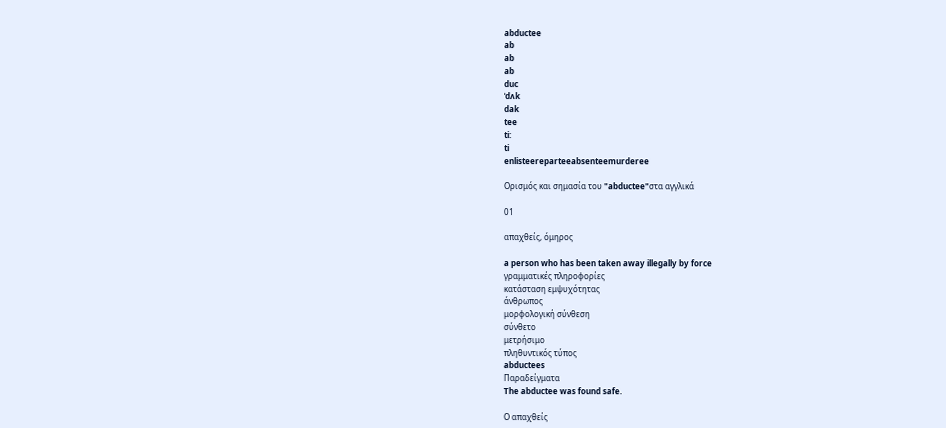abductee
ab
ab
ab
duc
ˈdʌk
dak
tee
ti:
ti
enlisteereparteeabsenteemurderee

Ορισμός και σημασία του "abductee"στα αγγλικά

01

απαχθείς, όμηρος

a person who has been taken away illegally by force
γραμματικές πληροφορίες
κατάσταση εμψυχότητας
άνθρωπος
μορφολογική σύνθεση
σύνθετο
μετρήσιμο
πληθυντικός τύπος
abductees
Παραδείγματα
The abductee was found safe.

Ο απαχθείς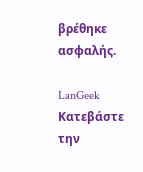βρέθηκε ασφαλής.

LanGeek
Κατεβάστε την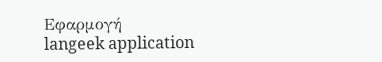Εφαρμογή
langeek application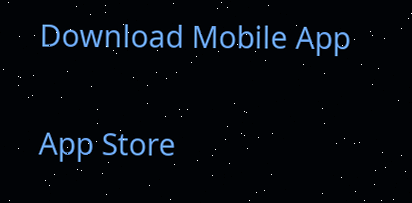Download Mobile App

App Store